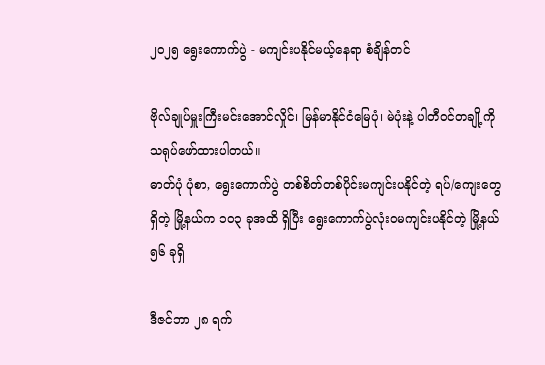၂၀၂၅ ရွေးကောက်ပွဲ - မကျင်းပနိုင်မယ့်နေရာ စံချိန်တင်

ဗိုလ်ချုပ်မှူးကြီးမင်းအောင်လှိုင်၊ မြန်မာနိုင်ငံမြေပုံ၊ မဲပုံးနဲ့ ပါတီဝင်တချို့ကို သရုပ်ဖော်ထားပါတယ်။
ဓာတ်ပုံ ပုံစာ, ရွေးကောက်ပွဲ တစ်စိတ်တစ်ပိုင်းမကျင်းပနိုင်တဲ့ ရပ်/ကျေးတွေရှိတဲ့ မြို့နယ်က ၁၀၃ ခုအထိ ရှိပြီး ရွေးကောက်ပွဲလုံးဝမကျင်းပနိုင်တဲ့ မြို့နယ် ၅၆ ခုရှိ

ဒီဇင်ဘာ ၂၈ ရက်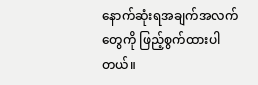နောက်ဆုံးရအချက်အလက်တွေကို ဖြည့်စွက်ထားပါတယ်။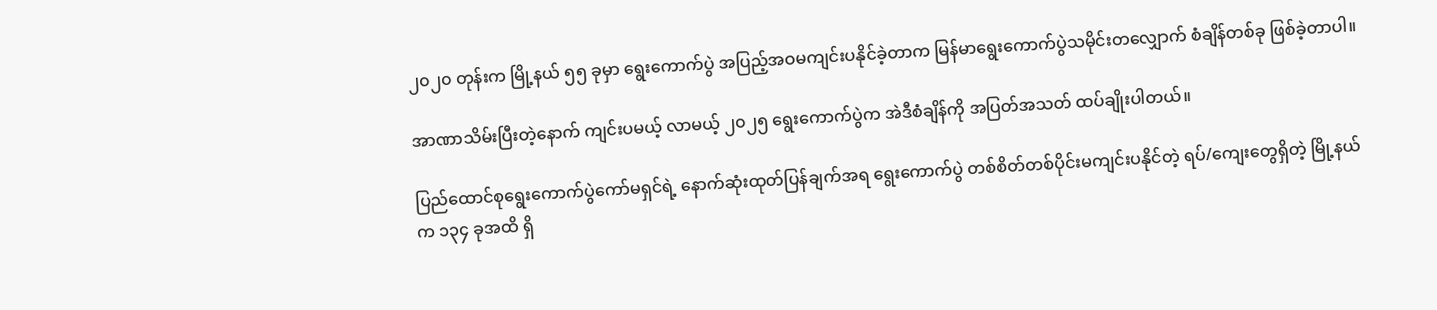၂၀၂၀ တုန်းက မြို့နယ် ၅၅ ခုမှာ ရွေးကောက်ပွဲ အပြည့်အဝမကျင်းပနိုင်ခဲ့တာက မြန်မာရွေးကောက်ပွဲသမိုင်းတလျှောက် စံချိန်တစ်ခု ဖြစ်ခဲ့တာပါ။

အာဏာသိမ်းပြီးတဲ့နောက် ကျင်းပမယ့် လာမယ့် ၂၀၂၅ ရွေးကောက်ပွဲက အဲဒီစံချိန်ကို အပြတ်အသတ် ထပ်ချိုးပါတယ်။

ပြည်ထောင်စုရွေးကောက်ပွဲကော်မရှင်ရဲ့ နောက်ဆုံးထုတ်ပြန်ချက်အရ ရွေးကောက်ပွဲ တစ်စိတ်တစ်ပိုင်းမကျင်းပနိုင်တဲ့ ရပ်/ကျေးတွေရှိတဲ့ မြို့နယ်က ၁၃၄ ခုအထိ ရှိ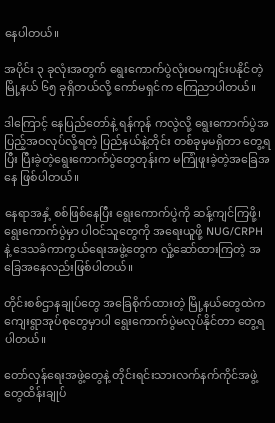နေပါတယ်။

အပိုင်း ၃ ခုလုံးအတွက် ရွေးကောက်ပွဲလုံးဝမကျင်းပနိုင်တဲ့ မြို့နယ် ၆၅ ခုရှိတယ်လို့ ကော်မရှင်က ကြေညာပါတယ်။

ဒါကြောင့် နေပြည်တော်နဲ့ ရန်ကုန် ကလွဲလို့ ရွေးကောက်ပွဲအပြည့်အဝလုပ်လို့ရတဲ့ ပြည်နယ်နဲ့တိုင်း တစ်ခုမှမရှိတာ တွေ့ရပြီး ပြီးခဲ့တဲ့ရွေးကောက်ပွဲတွေတုန်းက မကြုံဖူးခဲ့တဲ့အခြေအနေ ဖြစ်ပါတယ်။

နေရာအနှံ့ စစ်ဖြစ်နေပြီး ရွေးကောက်ပွဲကို ဆန့်ကျင်ကြဖို့၊ ရွေးကောက်ပွဲမှာ ပါဝင်သူတွေကို အရေးယူဖို့ NUG/CRPH နဲ့ ဒေသခံကာကွယ်ရေးအဖွဲ့တွေက လှုံ့ဆော်ထားကြတဲ့ အခြေအနေလည်းဖြစ်ပါတယ်။

တိုင်းစစ်ဌာနချုပ်တွေ အခြေစိုက်ထားတဲ့ မြို့နယ်တွေထဲက ကျေးရွာအုပ်စုတွေမှာပါ ရွေးကောက်ပွဲမလုပ်နိုင်တာ တွေ့ရပါတယ်။

တော်လှန်ရေးအဖွဲ့တွေနဲ့ တိုင်းရင်းသားလက်နက်ကိုင်အဖွဲ့တွေထိန်းချုပ်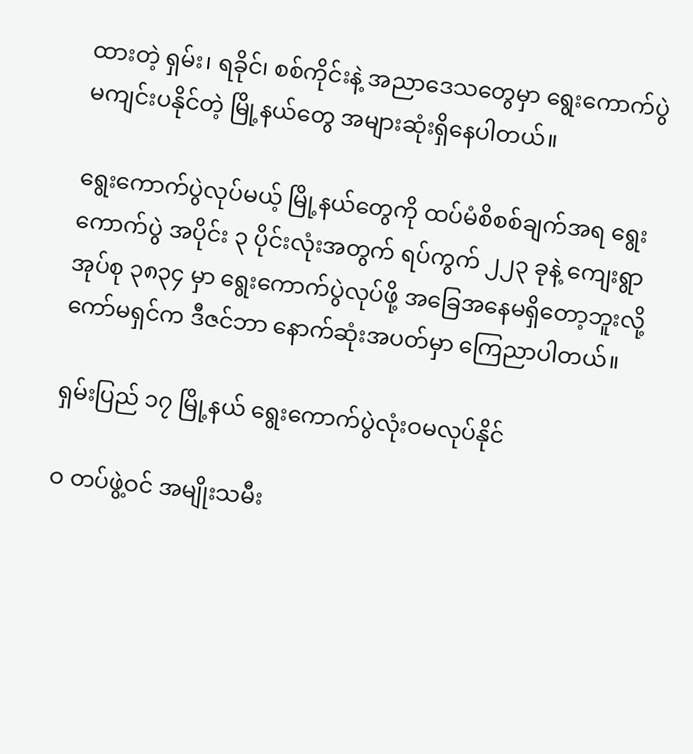ထားတဲ့ ရှမ်း၊ ရခိုင်၊ စစ်ကိုင်းနဲ့ အညာဒေသတွေမှာ ရွေးကောက်ပွဲ မကျင်းပနိုင်တဲ့ မြို့နယ်တွေ အများဆုံးရှိနေပါတယ်။

ရွေးကောက်ပွဲလုပ်မယ့် မြို့နယ်တွေကို ထပ်မံစိစစ်ချက်အရ ရွေးကောက်ပွဲ အပိုင်း ၃ ပိုင်းလုံးအတွက် ရပ်ကွက် ၂၂၃ ခုနဲ့ ကျေးရွာအုပ်စု ၃၈၃၄ မှာ ရွေးကောက်ပွဲလုပ်ဖို့ အခြေအနေမရှိတော့ဘူးလို့ ကော်မရှင်က ဒီဇင်ဘာ နောက်ဆုံးအပတ်မှာ ကြေညာပါတယ်။

ရှမ်းပြည် ၁၇ မြို့နယ် ရွေးကောက်ပွဲလုံးဝမလုပ်နိုင်

ဝ တပ်ဖွဲ့ဝင် အမျိုးသမီး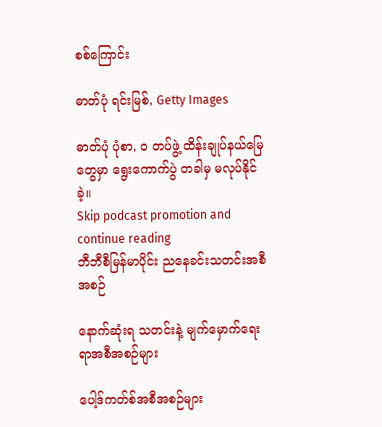စစ်ကြောင်း

ဓာတ်ပုံ ရင်းမြစ်, Getty Images

ဓာတ်ပုံ ပုံစာ, ဝ တပ်ဖွဲ့ ထိန်းချုပ်နယ်မြေတွေမှာ ရွေးကောက်ပွဲ တခါမှ မလုပ်နိုင်ခဲ့။
Skip podcast promotion and continue reading
ဘီဘီစီမြန်မာပိုင်း ညနေခင်းသတင်းအစီအစဉ်

နောက်ဆုံးရ သတင်းနဲ့ မျက်မှောက်ရေးရာအစီအစဉ်များ

ပေါ့ဒ်ကတ်စ်အစီအစဉ်များ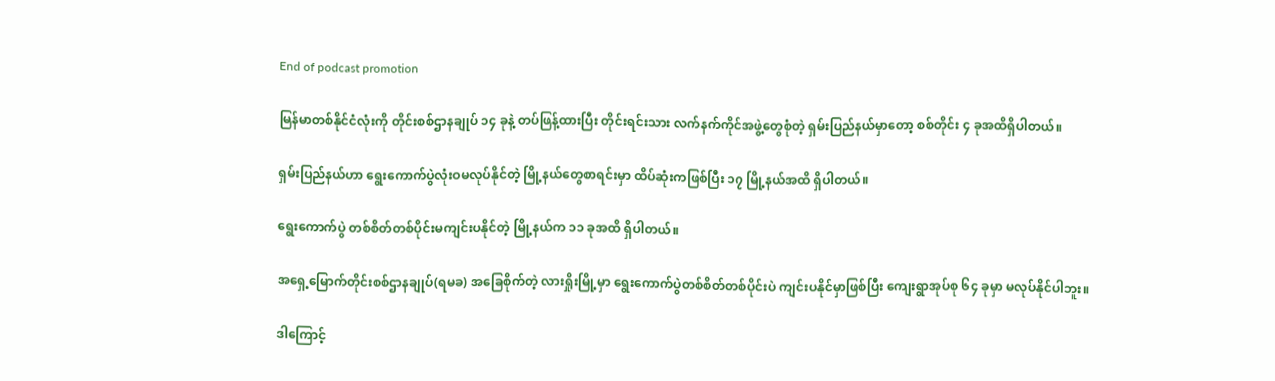End of podcast promotion

မြန်မာတစ်နိုင်ငံလုံးကို တိုင်းစစ်ဌာနချုပ် ၁၄ ခုနဲ့ တပ်ဖြန့်ထားပြီး တိုင်းရင်းသား လက်နက်ကိုင်အဖွဲ့တွေစုံတဲ့ ရှမ်းပြည်နယ်မှာတော့ စစ်တိုင်း ၄ ခုအထိရှိပါတယ်။

ရှမ်းပြည်နယ်ဟာ ရွေးကောက်ပွဲလုံးဝမလုပ်နိုင်တဲ့ မြို့နယ်တွေစာရင်းမှာ ထိပ်ဆုံးကဖြစ်ပြီး ၁၇ မြို့နယ်အထိ ရှိပါတယ်။

ရွေးကောက်ပွဲ တစ်စိတ်တစ်ပိုင်းမကျင်းပနိုင်တဲ့ မြို့နယ်က ၁၁ ခုအထိ ရှိပါတယ်။

အရှေ့မြောက်တိုင်းစစ်ဌာနချုပ်(ရမခ) အခြေစိုက်တဲ့ လားရှိုးမြို့မှာ ရွေးကောက်ပွဲတစ်စိတ်တစ်ပိုင်းပဲ ကျင်းပနိုင်မှာဖြစ်ပြီး ကျေးရွာအုပ်စု ၆၄ ခုမှာ မလုပ်နိုင်ပါဘူး။

ဒါကြောင့်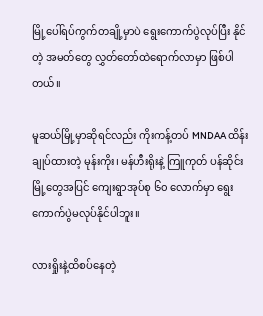မြို့ပေါ်ရပ်ကွက်တချို့မှာပဲ ရွေးကောက်ပွဲလုပ်ပြီး နိုင်တဲ့ အမတ်တွေ လွှတ်တော်ထဲရောက်လာမှာ ဖြစ်ပါတယ်။

မူဆယ်မြို့မှာဆိုရင်လည်း ကိုးကန့်တပ် MNDAA ထိန်းချုပ်ထားတဲ့ မုန်းကိုး၊ မန်ဟီးရိုးနဲ့ ကြူကုတ် ပန်ဆိုင်း မြို့တွေအပြင် ကျေးရွာအုပ်စု ၆၀ လောက်မှာ ရွေးကောက်ပွဲမလုပ်နိုင်ပါဘူး။

လားရှိုးနဲ့ထိစပ်နေတဲ့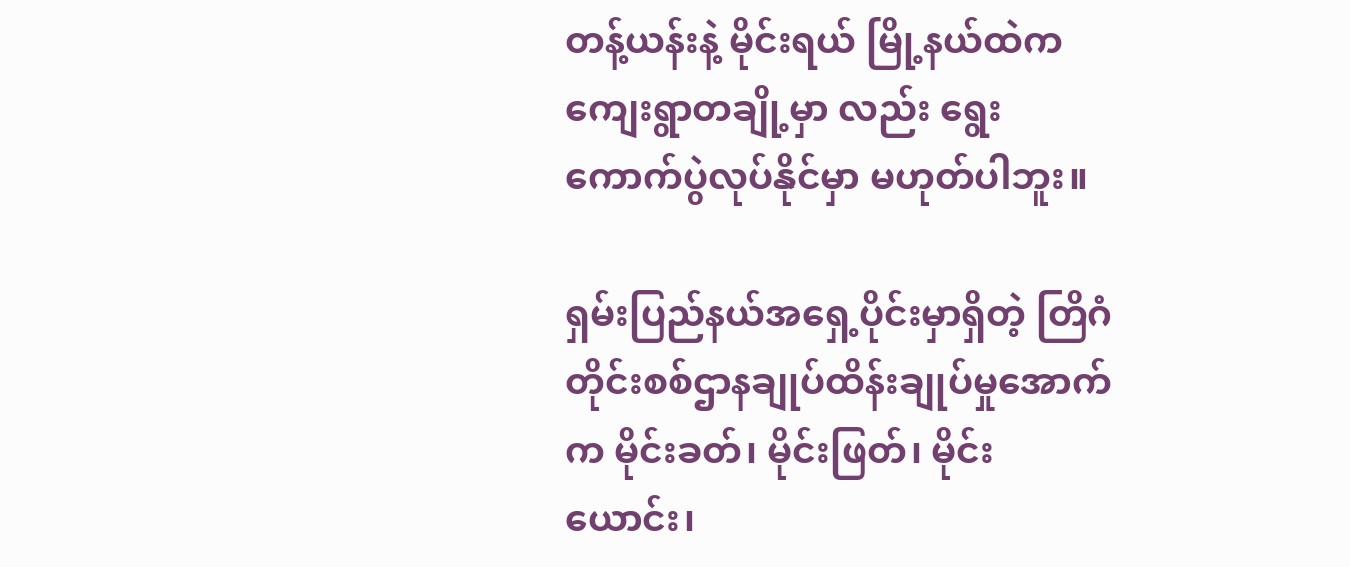တန့်ယန်းနဲ့ မိုင်းရယ် မြို့နယ်ထဲက ကျေးရွာတချို့မှာ လည်း ရွေးကောက်ပွဲလုပ်နိုင်မှာ မဟုတ်ပါဘူး။

ရှမ်းပြည်နယ်အရှေ့ပိုင်းမှာရှိတဲ့ တြိဂံတိုင်းစစ်ဌာနချုပ်ထိန်းချုပ်မှုအောက်က မိုင်းခတ်၊ မိုင်းဖြတ်၊ မိုင်းယောင်း၊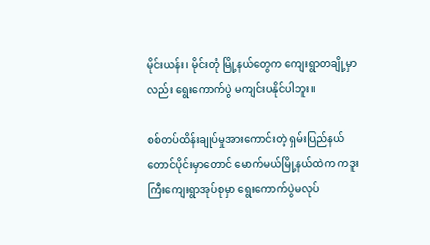မိုင်းယန်း၊ မိုင်းတုံ မြို့နယ်တွေက ကျေးရွာတချို့မှာလည်း ရွေးကောက်ပွဲ မကျင်းပနိုင်ပါဘူး။

စစ်တပ်ထိန်းချုပ်မှုအားကောင်းတဲ့ ရှမ်းပြည်နယ်တောင်ပိုင်းမှာတောင် မောက်မယ်မြို့နယ်ထဲက ကဒူးကြီးကျေးရွာအုပ်စုမှာ ရွေးကောက်ပွဲမလုပ်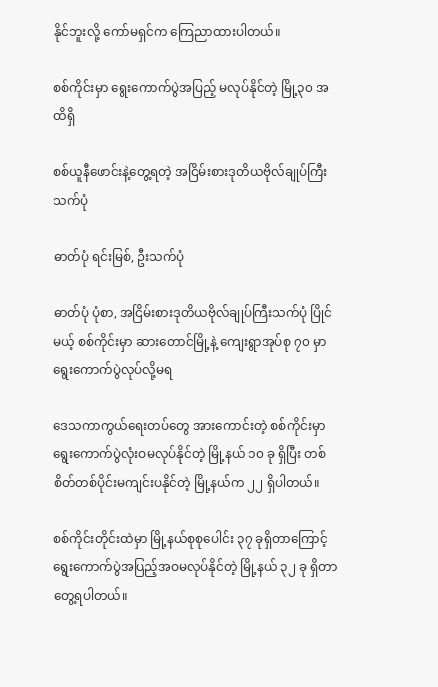နိုင်ဘူးလို့ ကော်မရှင်က ကြေညာထားပါတယ်။

စစ်ကိုင်းမှာ ရွေးကောက်ပွဲအပြည့် မလုပ်နိုင်တဲ့ မြို့၃၀ အထိရှိ

စစ်ယူနီဖောင်းနဲ့တွေ့ရတဲ့ အငြိမ်းစားဒုတိယဗိုလ်ချုပ်ကြီးသက်ပုံ

ဓာတ်ပုံ ရင်းမြစ်, ဦးသက်ပုံ

ဓာတ်ပုံ ပုံစာ, အငြိမ်းစားဒုတိယဗိုလ်ချုပ်ကြီးသက်ပုံ ပြိုင်မယ့် စစ်ကိုင်းမှာ ဆားတောင်မြို့နဲ့ ကျေးရွာအုပ်စု ၇၀ မှာ ရွေးကောက်ပွဲလုပ်လို့မရ

ဒေသကာကွယ်ရေးတပ်တွေ အားကောင်းတဲ့ စစ်ကိုင်းမှာ ရွေးကောက်ပွဲလုံးဝမလုပ်နိုင်တဲ့ မြို့နယ် ၁၀ ခု ရှိပြီး တစ်စိတ်တစ်ပိုင်းမကျင်းပနိုင်တဲ့ မြို့နယ်က ၂၂ ရှိပါတယ်။

စစ်ကိုင်းတိုင်းထဲမှာ မြို့နယ်စုစုပေါင်း ၃၇ ခုရှိတာကြောင့် ရွေးကောက်ပွဲအပြည့်အဝမလုပ်နိုင်တဲ့ မြို့နယ် ၃၂ ခု ရှိတာ တွေ့ရပါတယ်။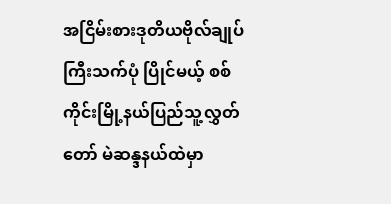အငြိမ်းစားဒုတိယဗိုလ်ချုပ်ကြီးသက်ပုံ ပြိုင်မယ့် စစ်ကိုင်းမြို့နယ်ပြည်သူ့လွှတ်တော် မဲဆန္ဒနယ်ထဲမှာ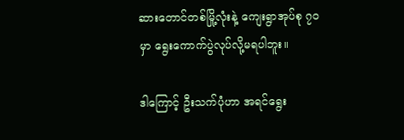ဆားတောင်တစ်မြို့လုံးနဲ့ ကျေးရွာအုပ်စု ၇၀ မှာ ရွေးကောက်ပွဲလုပ်လို့မရပါဘူး။

ဒါကြောင့် ဦးသက်ပုံဟာ အရင်ရွေး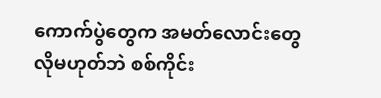ကောက်ပွဲတွေက အမတ်လောင်းတွေလိုမဟုတ်ဘဲ စစ်ကိုင်း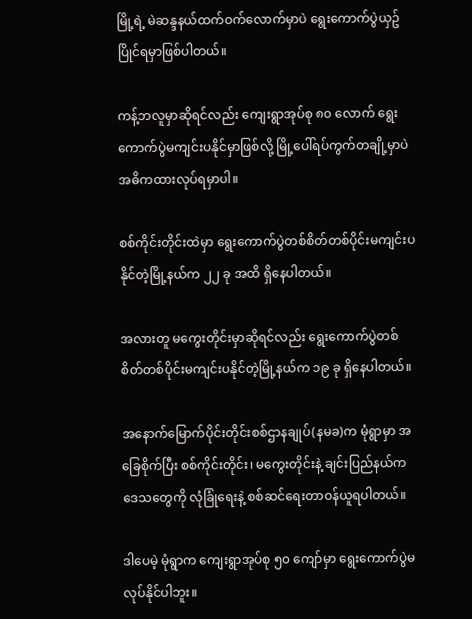မြို့ရဲ့ မဲဆန္ဒနယ်ထက်ဝက်လောက်မှာပဲ ရွေးကောက်ပွဲယှဥ်ပြိုင်ရမှာဖြစ်ပါတယ်။

ကန့်ဘလူမှာဆိုရင်လည်း ကျေးရွာအုပ်စု ၈၀ လောက် ရွေးကောက်ပွဲမကျင်းပနိုင်မှာဖြစ်လို့ မြို့ပေါ်ရပ်ကွက်တချို့မှာပဲ အဓိကထားလုပ်ရမှာပါ။

စစ်ကိုင်းတိုင်းထဲမှာ ရွေးကောက်ပွဲတစ်စိတ်တစ်ပိုင်းမကျင်းပနိုင်တဲ့မြို့နယ်က ၂၂ ခု အထိ ရှိနေပါတယ်။

အလားတူ မကွေးတိုင်းမှာဆိုရင်လည်း ရွေးကောက်ပွဲတစ်စိတ်တစ်ပိုင်းမကျင်းပနိုင်တဲ့မြို့နယ်က ၁၉ ခု ရှိနေပါတယ်။

အနောက်မြောက်ပိုင်းတိုင်းစစ်ဌာနချုပ်(နမခ)က မုံရွာမှာ အခြေစိုက်ပြီး စစ်ကိုင်းတိုင်း၊ မကွေးတိုင်းနဲ့ ချင်းပြည်နယ်က ဒေသတွေကို လုံခြုံရေးနဲ့ စစ်ဆင်ရေးတာဝန်ယူရပါတယ်။

ဒါပေမဲ့ မုံရွာက ကျေးရွာအုပ်စု ၅၀ ကျော်မှာ ရွေးကောက်ပွဲမလုပ်နိုင်ပါဘူး။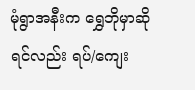မုံရွာအနီးက ရွှေဘိုမှာဆိုရင်လည်း ရပ်/ကျေး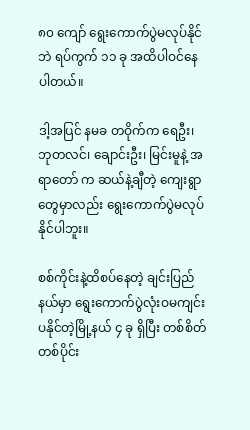၈၀ ကျော် ရွေးကောက်ပွဲမလုပ်နိုင်ဘဲ ရပ်ကွက် ၁၁ ခု အထိပါဝင်နေပါတယ်။

ဒါ့အပြင် နမခ တဝိုက်က ရေဦး၊ ဘုတလင်၊ ချောင်းဦး၊ မြင်းမူနဲ့ အရာတော် က ဆယ်နဲ့ချီတဲ့ ကျေးရွာတွေမှာလည်း ရွေးကောက်ပွဲမလုပ်နိုင်ပါဘူး။

စစ်ကိုင်းနဲ့ထိစပ်နေတဲ့ ချင်းပြည်နယ်မှာ ရွေးကောက်ပွဲလုံးဝမကျင်းပနိုင်တဲ့မြို့နယ် ၄ ခု ရှိပြီး တစ်စိတ်တစ်ပိုင်း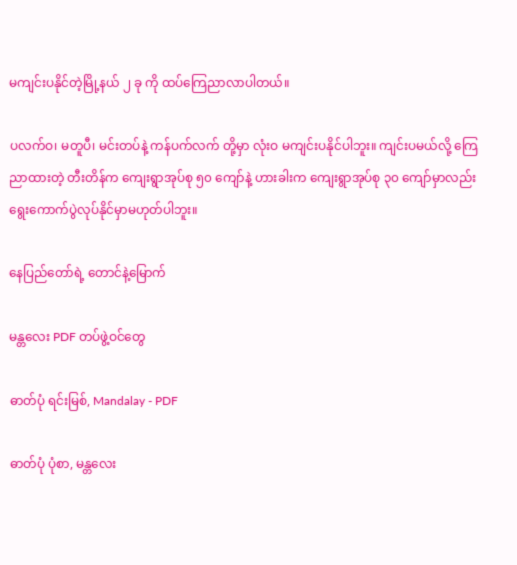မကျင်းပနိုင်တဲ့မြို့နယ် ၂ ခု ကို ထပ်ကြေညာလာပါတယ်။

ပလက်ဝ၊ မတူပီ၊ မင်းတပ်နဲ့ ကန်ပက်လက် တို့မှာ လုံးဝ မကျင်းပနိုင်ပါဘူး။ ကျင်းပမယ်လို့ ကြေညာထားတဲ့ တီးတိန်က ကျေးရွာအုပ်စု ၅၀ ကျော်နဲ့ ဟားခါးက ကျေးရွာအုပ်စု ၃၀ ကျော်မှာလည်း ရွေးကောက်ပွဲလုပ်နိုင်မှာမဟုတ်ပါဘူး။

နေပြည်တော်ရဲ့ တောင်နဲ့မြောက်

မန္တလေး PDF တပ်ဖွဲ့ဝင်တွေ

ဓာတ်ပုံ ရင်းမြစ်, Mandalay - PDF

ဓာတ်ပုံ ပုံစာ, မန္တလေး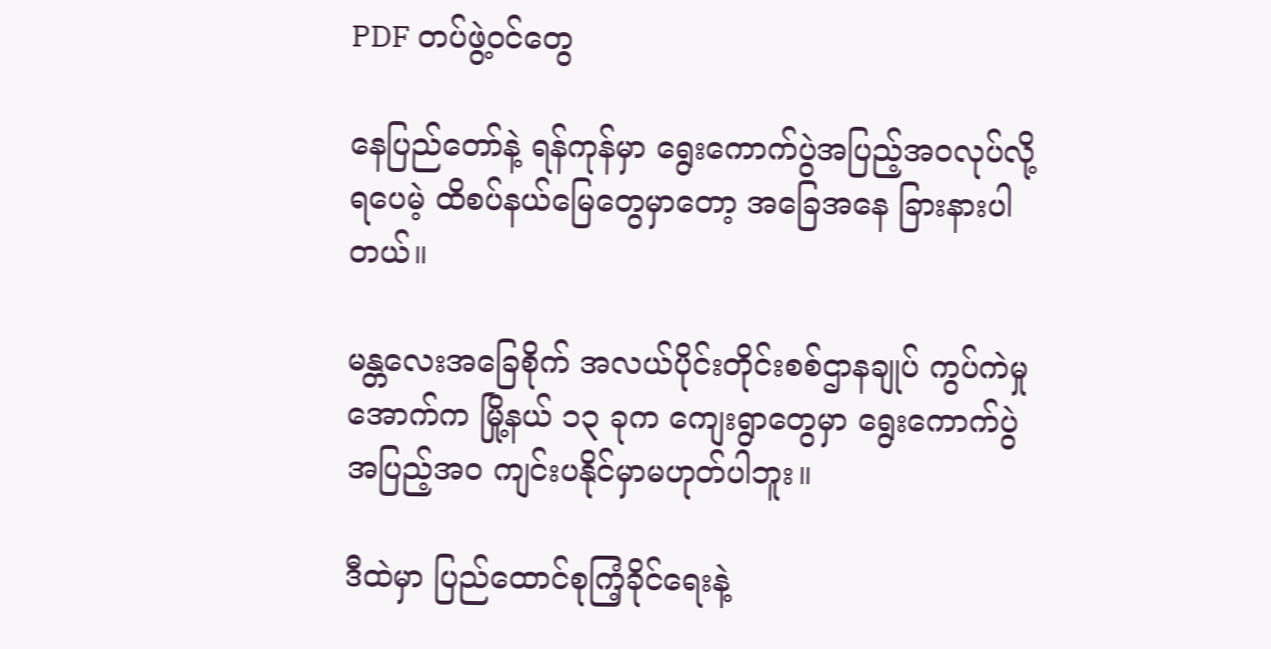PDF တပ်ဖွဲ့ဝင်တွေ

နေပြည်တော်နဲ့ ရန်ကုန်မှာ ရွေးကောက်ပွဲအပြည့်အဝလုပ်လို့ရပေမဲ့ ထိစပ်နယ်မြေတွေမှာတော့ အခြေအနေ ခြားနားပါတယ်။

မန္တလေးအခြေစိုက် အလယ်ပိုင်းတိုင်းစစ်ဌာနချုပ် ကွပ်ကဲမှုအောက်က မြို့နယ် ၁၃ ခုက ကျေးရွာတွေမှာ ရွေးကောက်ပွဲအပြည့်အဝ ကျင်းပနိုင်မှာမဟုတ်ပါဘူး။

ဒီထဲမှာ ပြည်ထောင်စုကြံ့ခိုင်ရေးနဲ့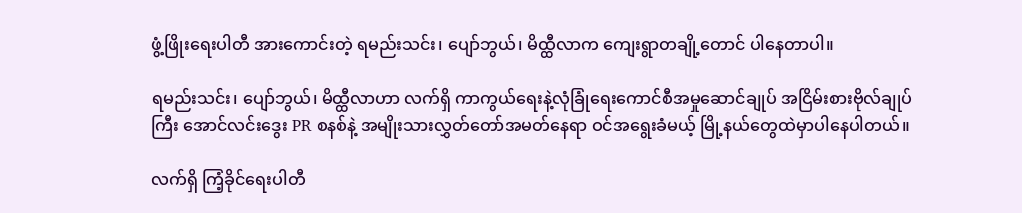ဖွံ့ဖြိုးရေးပါတီ အားကောင်းတဲ့ ရမည်းသင်း၊ ပျော်ဘွယ်၊ မိထ္ထီလာက ကျေးရွာတချို့တောင် ပါနေတာပါ။

ရမည်းသင်း၊ ပျော်ဘွယ်၊ မိထ္ထီလာဟာ လက်ရှိ ကာကွယ်ရေးနဲ့လုံခြုံရေးကောင်စီအမှုဆောင်ချုပ် အငြိမ်းစားဗိုလ်ချုပ်ကြီး အောင်လင်းဒွေး PR စနစ်နဲ့ အမျိုးသားလွှတ်တော်အမတ်နေရာ ဝင်အရွေးခံမယ့် မြို့နယ်တွေထဲမှာပါနေပါတယ်။

လက်ရှိ ကြံ့ခိုင်ရေးပါတီ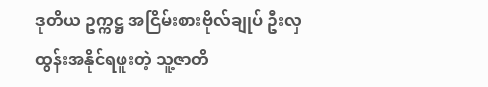ဒုတိယ ဥက္ကဋ္ဌ အငြိမ်းစားဗိုလ်ချုပ် ဦးလှထွန်းအနိုင်ရဖူးတဲ့ သူ့ဇာတိ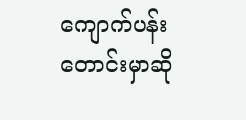ကျောက်ပန်းတောင်းမှာဆို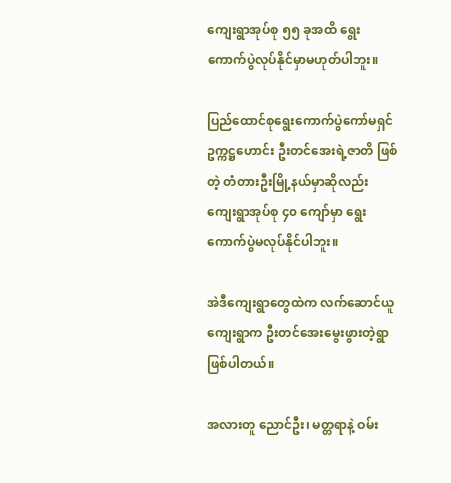ကျေးရွာအုပ်စု ၅၅ ခုအထိ ရွေးကောက်ပွဲလုပ်နိုင်မှာမဟုတ်ပါဘူး။

ပြည်ထောင်စုရွေးကောက်ပွဲကော်မရှင် ဥက္ကဋ္ဌဟောင်း ဦးတင်အေးရဲ့ဇာတိ ဖြစ်တဲ့ တံတားဦးမြို့နယ်မှာဆိုလည်း ကျေးရွာအုပ်စု ၄၀ ကျော်မှာ ရွေးကောက်ပွဲမလုပ်နိုင်ပါဘူး။

အဲဒီကျေးရွာတွေထဲက လက်ဆောင်ယူကျေးရွာက ဦးတင်အေးမွေးဖွားတဲ့ရွာဖြစ်ပါတယ်။

အလားတူ ညောင်ဦး၊ မတ္တရာနဲ့ ဝမ်း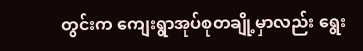တွင်းက ကျေးရွာအုပ်စုတချို့မှာလည်း ရွေး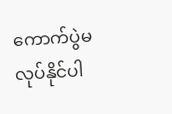ကောက်ပွဲမလုပ်နိုင်ပါ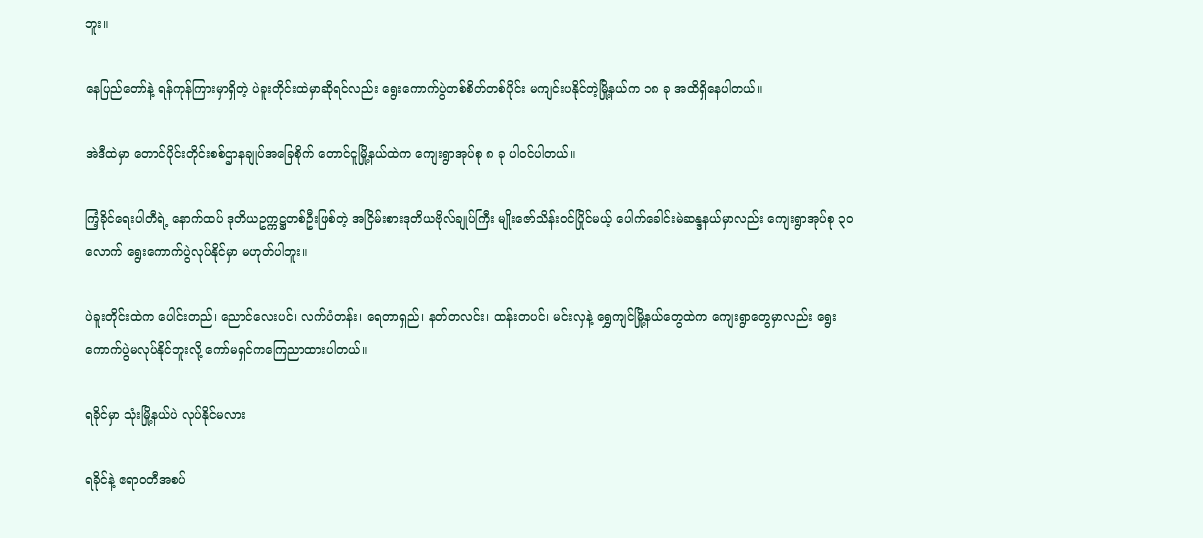ဘူး။

နေပြည်တော်နဲ့ ရန်ကုန်ကြားမှာရှိတဲ့ ပဲခူးတိုင်းထဲမှာဆိုရင်လည်း ရွေးကောက်ပွဲတစ်စိတ်တစ်ပိုင်း မကျင်းပနိုင်တဲ့မြို့နယ်က ၁၈ ခု အထိရှိနေပါတယ်။

အဲဒီထဲမှာ တောင်ပိုင်းတိုင်းစစ်ဌာနချုပ်အခြေစိုက် တောင်ငူမြို့နယ်ထဲက ကျေးရွာအုပ်စု ၈ ခု ပါဝင်ပါတယ်။

ကြံ့ခိုင်ရေးပါတီရဲ့ နောက်ထပ် ဒုတိယဥက္ကဋ္ဌတစ်ဦးဖြစ်တဲ့ အငြိမ်းစားဒုတိယဗိုလ်ချုပ်ကြီး မျိုးဇော်သိန်းဝင်ပြိုင်မယ့် ပေါက်ခေါင်းမဲဆန္ဒနယ်မှာလည်း ကျေးရွာအုပ်စု ၃၀ လောက် ရွေးကောက်ပွဲလုပ်နိုင်မှာ မဟုတ်ပါဘူး။

ပဲခူးတိုင်းထဲက ပေါင်းတည်၊ ညောင်လေးပင်၊ လက်ပံတန်း၊ ရေတာရှည်၊ နတ်တလင်း၊ ထန်းတပင်၊ မင်းလှနဲ့ ရွှေကျင်မြို့နယ်တွေထဲက ကျေးရွာတွေမှာလည်း ရွေးကောက်ပွဲမလုပ်နိုင်ဘူးလို့ ကော်မရှင်ကကြေညာထားပါတယ်။

ရခိုင်မှာ သုံးမြို့နယ်ပဲ လုပ်နိုင်မလား

ရခိုင်နဲ့ ဧရာဝတီအစပ်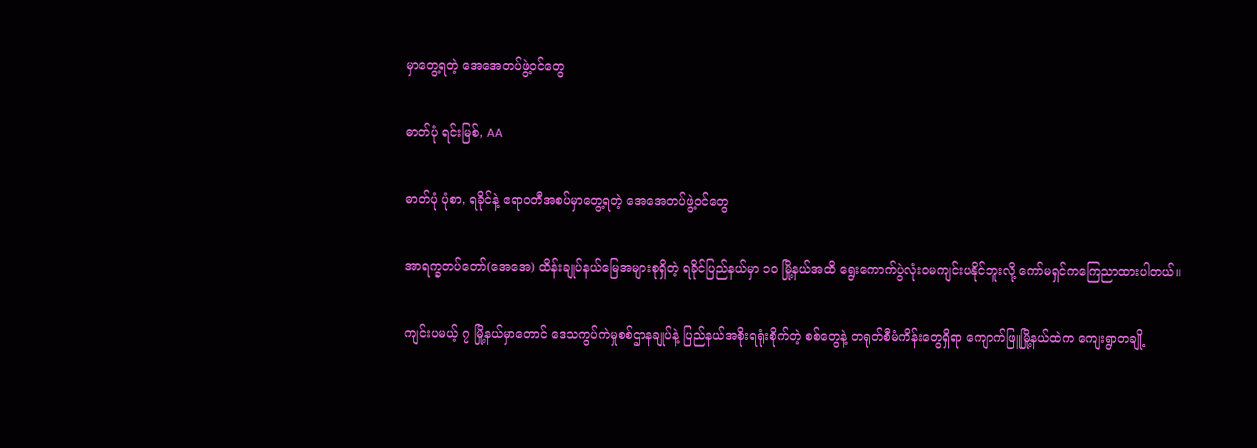မှာတွေ့ရတဲ့ အေအေတပ်ဖွဲ့ဝင်တွေ

ဓာတ်ပုံ ရင်းမြစ်, AA

ဓာတ်ပုံ ပုံစာ, ရခိုင်နဲ့ ဧရာဝတီအစပ်မှာတွေ့ရတဲ့ အေအေတပ်ဖွဲ့ဝင်တွေ

အာရက္ခတပ်တော်(အေအေ) ထိန်းချုပ်နယ်မြေအများစုရှိတဲ့ ရခိုင်ပြည်နယ်မှာ ၁၀ မြို့နယ်အထိ ရွေးကောက်ပွဲလုံးဝမကျင်းပနိုင်ဘူးလို့ ကော်မရှင်ကကြေညာထားပါတယ်။

ကျင်းပမယ့် ၇ မြို့နယ်မှာတောင် ဒေသကွပ်ကဲမှုစစ်ဌာနချုပ်နဲ့ ပြည်နယ်အစိုးရရုံးစိုက်တဲ့ စစ်တွေနဲ့ တရုတ်စီမံကိန်းတွေရှိရာ ကျောက်ဖြူမြို့နယ်ထဲက ကျေးရွာတချို့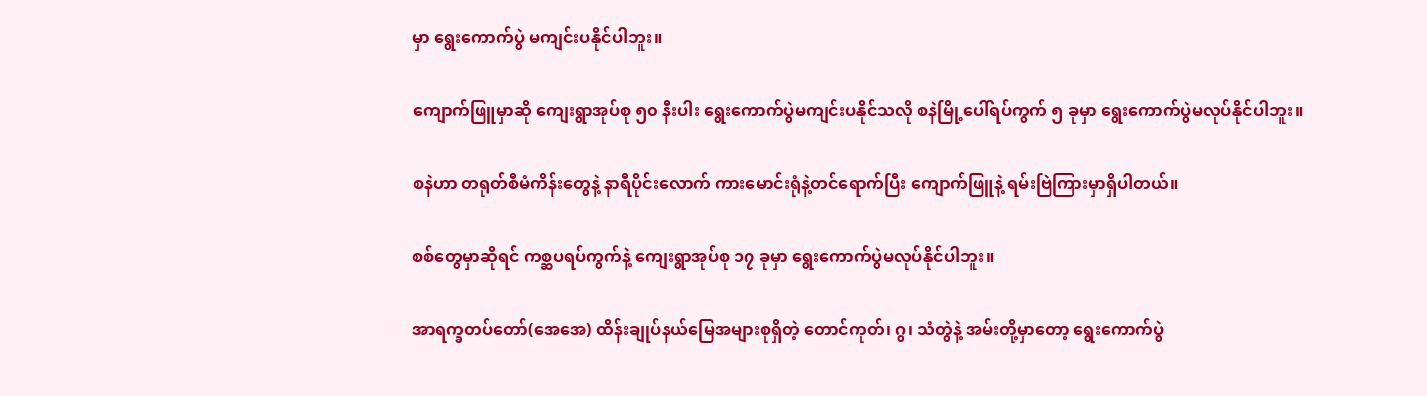မှာ ရွေးကောက်ပွဲ မကျင်းပနိုင်ပါဘူး။

ကျောက်ဖြူမှာဆို ကျေးရွာအုပ်စု ၅၀ နီးပါး ရွေးကောက်ပွဲမကျင်းပနိုင်သလို စနဲမြို့ပေါ်ရပ်ကွက် ၅ ခုမှာ ရွေးကောက်ပွဲမလုပ်နိုင်ပါဘူး။

စနဲဟာ တရုတ်စီမံကိန်းတွေနဲ့ နာရီပိုင်းလောက် ကားမောင်းရုံနဲ့တင်ရောက်ပြီး ကျောက်ဖြူနဲ့ ရမ်းဗြဲကြားမှာရှိပါတယ်။

စစ်တွေမှာဆိုရင် ကစ္ဆပရပ်ကွက်နဲ့ ကျေးရွာအုပ်စု ၁၇ ခုမှာ ရွေးကောက်ပွဲမလုပ်နိုင်ပါဘူး။

အာရက္ခတပ်တော်(အေအေ) ထိန်းချုပ်နယ်မြေအများစုရှိတဲ့ တောင်ကုတ်၊ ဂွ၊ သံတွဲနဲ့ အမ်းတို့မှာတော့ ရွေးကောက်ပွဲ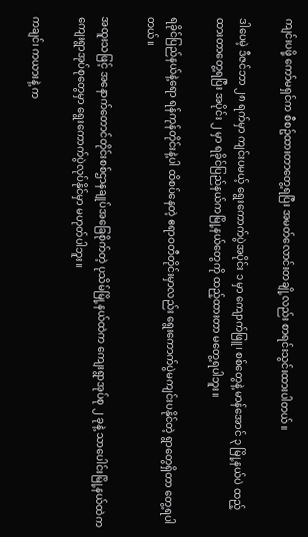ကျင်းပဖို့ ကော်မရှင်က စီစဥ်ထားတာတွေ့ရပြီး အမတ်လောင်းတချို့လည်း စာရင်းသွင်းထားပါတယ်။

ဒါပေမဲ့ ဒီဇင်ဘာ ၂၈ ရက်မှာ ကျင်းပမယ့် ရွေးကောက်ပွဲအပိုင်း ၁ မှာ ကျောက်ဖြူ၊ စစ်တွေနဲ့ မာန်အောင် ၃ မြို့နယ်ပဲ ထည့်ထားတာတွေ့ရပြီး အပိုင်း ၂ မှာ ရခိုင်ပြည်နယ်ကမြို့နယ်တွေကို ထည့်ထားတာ မတွေ့ရပါဘူး။

ရခိုင်ပြည်နယ်နဲ့ရော ရန်ကုန်တိုင်းနဲ့ပါ ထိစပ်နေတဲ့ ဧရာဝတီတိုင်းမှာလည်း ရွေးကောက်ပွဲမကျင်းပနိုင်တဲ့ ရွာတွေရှိတာ တွေ့ရပါတယ်။

အထူးသဖြင့် အနောက်တောင်တိုင်းစစ်ဌာနချုပ်အခြေစိုက်တဲ့ ပုသိမ်မြို့နယ်ထဲက ကျေးရွာအုပ်စု ၂ ခုနဲ့ သာပေါင်းမြို့နယ်ထဲက ကျေးရွာအုပ်စုတွေမှာ ရွေးကောက်ပွဲလုပ်နိုင်မှာ မဟုတ်ပါဘူး။

ကချင်၊ ကယားနဲ့ က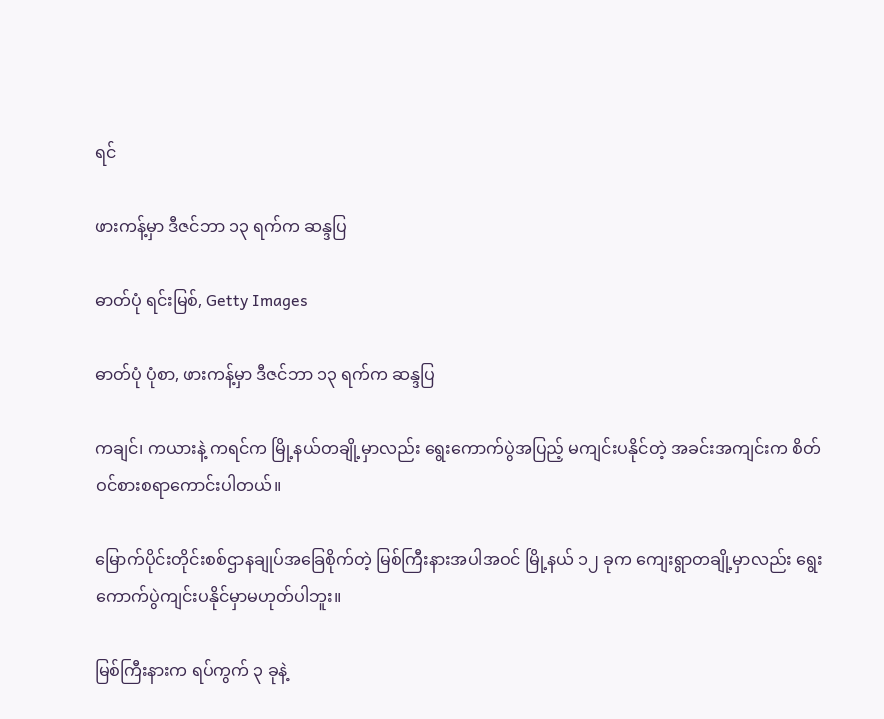ရင်

ဖားကန့်မှာ ဒီဇင်ဘာ ၁၃ ရက်က ဆန္ဒပြ

ဓာတ်ပုံ ရင်းမြစ်, Getty Images

ဓာတ်ပုံ ပုံစာ, ဖားကန့်မှာ ဒီဇင်ဘာ ၁၃ ရက်က ဆန္ဒပြ

ကချင်၊ ကယားနဲ့ ကရင်က မြို့နယ်တချို့မှာလည်း ရွေးကောက်ပွဲအပြည့် မကျင်းပနိုင်တဲ့ အခင်းအကျင်းက စိတ်ဝင်စားစရာကောင်းပါတယ်။

မြောက်ပိုင်းတိုင်းစစ်ဌာနချုပ်အခြေစိုက်တဲ့ မြစ်ကြီးနားအပါအဝင် မြို့နယ် ၁၂ ခုက ကျေးရွာတချို့မှာလည်း ရွေးကောက်ပွဲကျင်းပနိုင်မှာမဟုတ်ပါဘူး။

မြစ်ကြီးနားက ရပ်ကွက် ၃ ခုနဲ့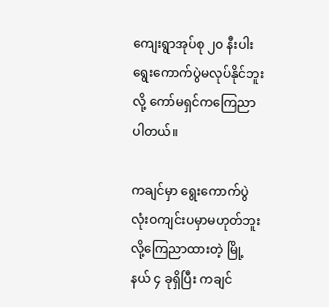ကျေးရွာအုပ်စု ၂၀ နီးပါး ရွေးကောက်ပွဲမလုပ်နိုင်ဘူး လို့ ကော်မရှင်ကကြေညာပါတယ်။

ကချင်မှာ ရွေးကောက်ပွဲလုံးဝကျင်းပမှာမဟုတ်ဘူးလို့ကြေညာထားတဲ့ မြို့နယ် ၄ ခုရှိပြီး ကချင်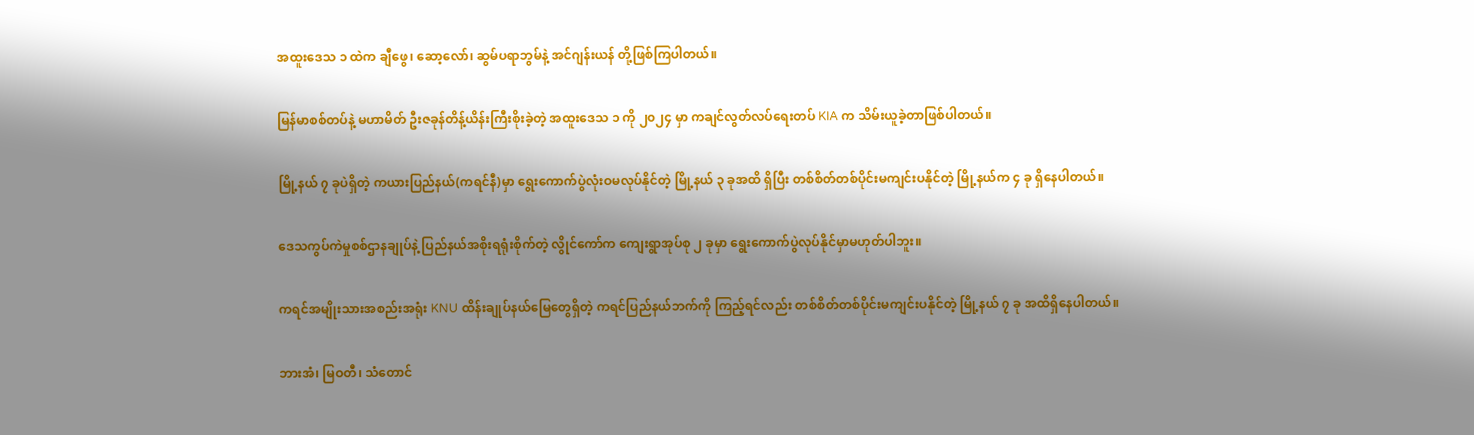အထူးဒေသ ၁ ထဲက ချီဖွေ၊ ဆော့လော်၊ ဆွမ်ပရာဘွမ်နဲ့ အင်ဂျန်းယန် တို့ဖြစ်ကြပါတယ်။

မြန်မာစစ်တပ်နဲ့ မဟာမိတ် ဦးဇခုန်တိန့်ယိန်းကြီးစိုးခဲ့တဲ့ အထူးဒေသ ၁ ကို ၂၀၂၄ မှာ ကချင်လွတ်လပ်ရေးတပ် KIA က သိမ်းယူခဲ့တာဖြစ်ပါတယ်။

မြို့နယ် ၇ ခုပဲရှိတဲ့ ကယားပြည်နယ်(ကရင်နီ)မှာ ရွေးကောက်ပွဲလုံးဝမလုပ်နိုင်တဲ့ မြို့နယ် ၃ ခုအထိ ရှိပြီး တစ်စိတ်တစ်ပိုင်းမကျင်းပနိုင်တဲ့ မြို့နယ်က ၄ ခု ရှိနေပါတယ်။

ဒေသကွပ်ကဲမှုစစ်ဌာနချုပ်နဲ့ ပြည်နယ်အစိုးရရုံးစိုက်တဲ့ လွိုင်ကော်က ကျေးရွာအုပ်စု ၂ ခုမှာ ရွေးကောက်ပွဲလုပ်နိုင်မှာမဟုတ်ပါဘူး။

ကရင်အမျိုးသားအစည်းအရုံး KNU ထိန်းချုပ်နယ်မြေတွေရှိတဲ့ ကရင်ပြည်နယ်ဘက်ကို ကြည့်ရင်လည်း တစ်စိတ်တစ်ပိုင်းမကျင်းပနိုင်တဲ့ မြို့နယ် ၇ ခု အထိရှိနေပါတယ်။

ဘားအံ၊ မြဝတီ၊ သံတောင်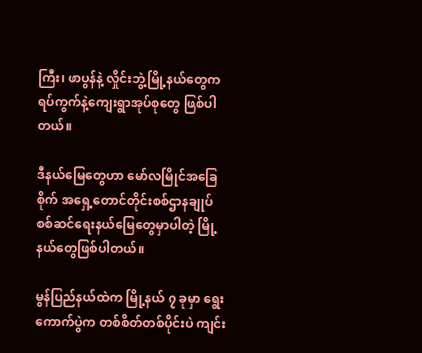ကြီး၊ ဖာပွန်နဲ့ လှိုင်းဘွဲ့မြို့နယ်တွေက ရပ်ကွက်နဲ့ကျေးရွာအုပ်စုတွေ ဖြစ်ပါတယ်။

ဒီနယ်မြေတွေဟာ မော်လမြိုင်အခြေစိုက် အရှေ့တောင်တိုင်းစစ်ဌာနချုပ် စစ်ဆင်ရေးနယ်မြေတွေမှာပါတဲ့ မြို့နယ်တွေဖြစ်ပါတယ်။

မွန်ပြည်နယ်ထဲက မြို့နယ် ၇ ခုမှာ ရွေးကောက်ပွဲက တစ်စိတ်တစ်ပိုင်းပဲ ကျင်း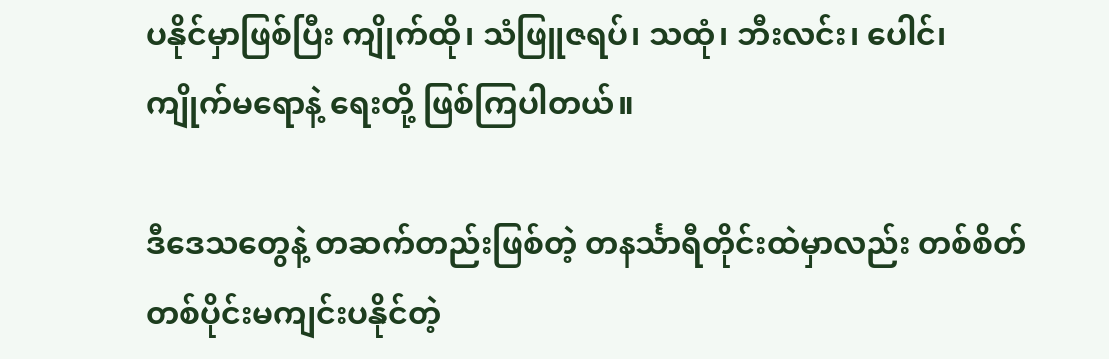ပနိုင်မှာဖြစ်ပြီး ကျိုက်ထို၊ သံဖြူဇရပ်၊ သထုံ၊ ဘီးလင်း၊ ပေါင်၊ ကျိုက်မရောနဲ့ ရေးတို့ ဖြစ်ကြပါတယ်။

ဒီဒေသတွေနဲ့ တဆက်တည်းဖြစ်တဲ့ တနင်္သာရီတိုင်းထဲမှာလည်း တစ်စိတ်တစ်ပိုင်းမကျင်းပနိုင်တဲ့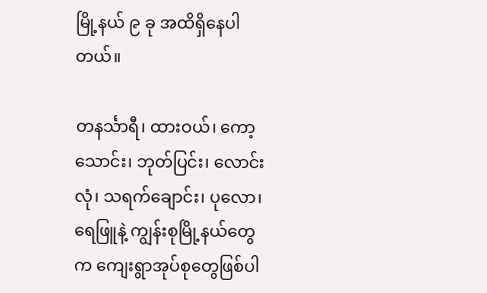မြို့နယ် ၉ ခု အထိရှိနေပါတယ်။

တနင်္သာရီ၊ ထားဝယ်၊ ကော့သောင်း၊ ဘုတ်ပြင်း၊ လောင်းလုံ၊ သရက်ချောင်း၊ ပုလော၊ ရေဖြူနဲ့ ကျွန်းစုမြို့နယ်တွေက ကျေးရွာအုပ်စုတွေဖြစ်ပါ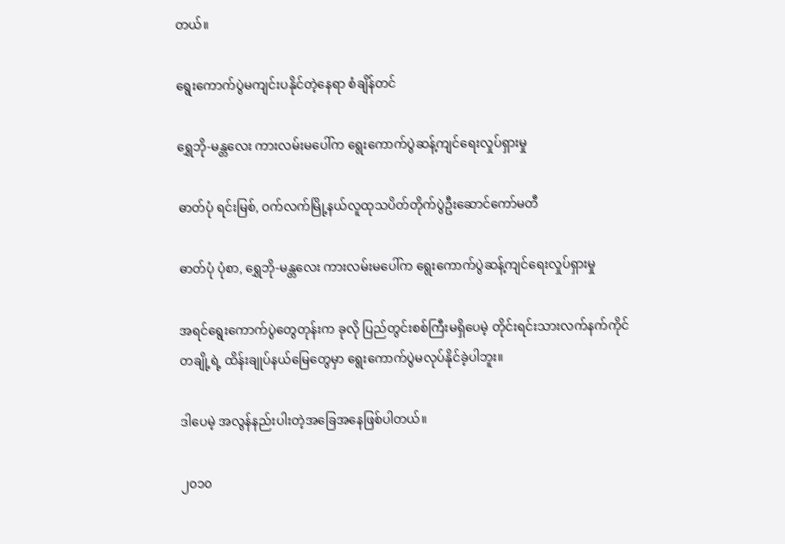တယ်။

ရွေးကောက်ပွဲမကျင်းပနိုင်တဲ့နေရာ စံချိန်တင်

ရွှေဘို-မန္တလေး ကားလမ်းမပေါ်က ရွေးကောက်ပွဲဆန့်ကျင်ရေးလှုပ်ရှားမှု

ဓာတ်ပုံ ရင်းမြစ်, ဝက်လက်မြို့နယ်လူထုသပိတ်တိုက်ပွဲဦးဆောင်ကော်မတီ

ဓာတ်ပုံ ပုံစာ, ရွှေဘို-မန္တလေး ကားလမ်းမပေါ်က ရွေးကောက်ပွဲဆန့်ကျင်ရေးလှုပ်ရှားမှု

အရင်ရွေးကောက်ပွဲတွေတုန်းက ခုလို ပြည်တွင်းစစ်ကြီးမရှိပေမဲ့ တိုင်းရင်းသားလက်နက်ကိုင်တချို့ရဲ့ ထိန်းချုပ်နယ်မြေတွေမှာ ရွေးကောက်ပွဲမလုပ်နိုင်ခဲ့ပါဘူး။

ဒါပေမဲ့ အလွန်နည်းပါးတဲ့အခြေအနေဖြစ်ပါတယ်။

၂၀၁၀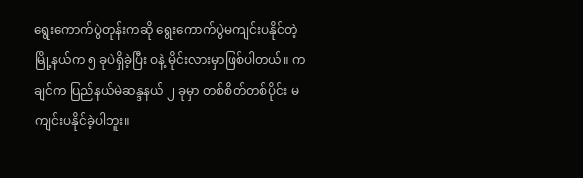ရွေးကောက်ပွဲတုန်းကဆို ရွေးကောက်ပွဲမကျင်းပနိုင်တဲ့ မြို့နယ်က ၅ ခုပဲရှိခဲ့ပြီး ဝနဲ့ မိုင်းလားမှာဖြစ်ပါတယ်။ ကချင်က ပြည်နယ်မဲဆန္ဒနယ် ၂ ခုမှာ တစ်စိတ်တစ်ပိုင်း မကျင်းပနိုင်ခဲ့ပါဘူး။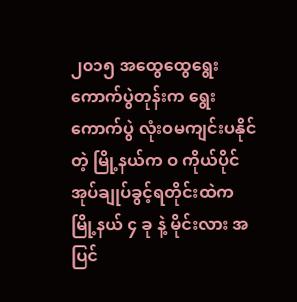၂၀၁၅ အထွေထွေရွေးကောက်ပွဲတုန်းက ရွေးကောက်ပွဲ လုံးဝမကျင်းပနိုင်တဲ့ မြို့နယ်က ဝ ကိုယ်ပိုင်အုပ်ချုပ်ခွင့်ရတိုင်းထဲက မြို့နယ် ၄ ခု နဲ့ မိုင်းလား အပြင်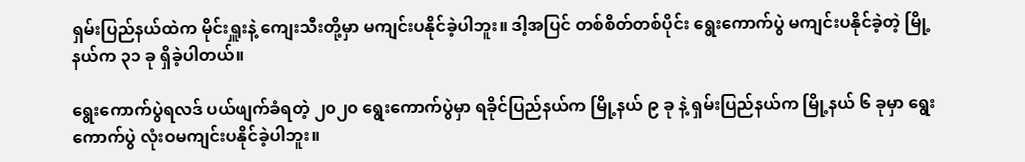ရှမ်းပြည်နယ်ထဲက မိုင်းရှူးနဲ့ ကျေးသီးတို့မှာ မကျင်းပနိုင်ခဲ့ပါဘူး။ ဒါ့အပြင် တစ်စိတ်တစ်ပိုင်း ရွေးကောက်ပွဲ မကျင်းပနိုင်ခဲ့တဲ့ မြို့နယ်က ၃၁ ခု ရှိခဲ့ပါတယ်။

ရွေးကောက်ပွဲရလဒ် ပယ်ဖျက်ခံရတဲ့ ၂၀၂၀ ရွေးကောက်ပွဲမှာ ရခိုင်ပြည်နယ်က မြို့နယ် ၉ ခု နဲ့ ရှမ်းပြည်နယ်က မြို့နယ် ၆ ခုမှာ ရွေးကောက်ပွဲ လုံးဝမကျင်းပနိုင်ခဲ့ပါဘူး။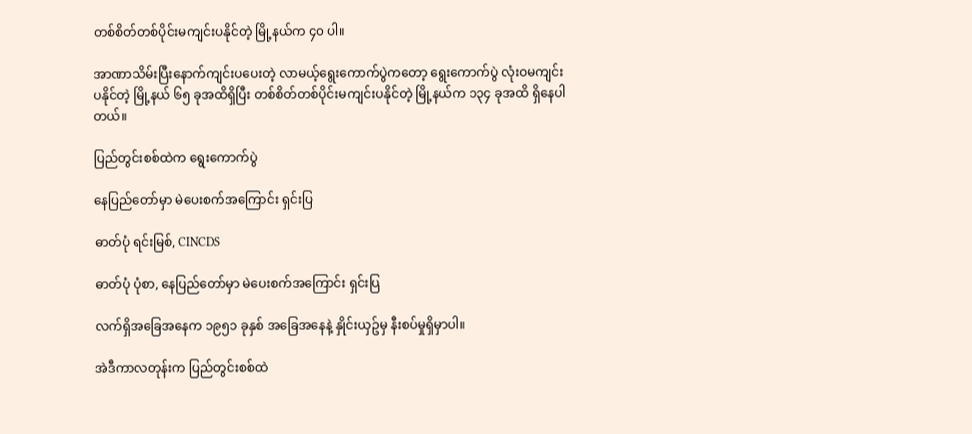တစ်စိတ်တစ်ပိုင်းမကျင်းပနိုင်တဲ့ မြို့နယ်က ၄၀ ပါ။

အာဏာသိမ်းပြီးနောက်ကျင်းပပေးတဲ့ လာမယ့်ရွေးကောက်ပွဲကတော့ ရွေးကောက်ပွဲ လုံးဝမကျင်းပနိုင်တဲ့ မြို့နယ် ၆၅ ခုအထိရှိပြီး တစ်စိတ်တစ်ပိုင်းမကျင်းပနိုင်တဲ့ မြို့နယ်က ၁၃၄ ခုအထိ ရှိနေပါတယ်။

ပြည်တွင်းစစ်ထဲက ရွေးကောက်ပွဲ

နေပြည်တော်မှာ မဲပေးစက်အကြောင်း ရှင်းပြ

ဓာတ်ပုံ ရင်းမြစ်, CINCDS

ဓာတ်ပုံ ပုံစာ, နေပြည်တော်မှာ မဲပေးစက်အကြောင်း ရှင်းပြ

လက်ရှိအခြေအနေက ၁၉၅၁ ခုနှစ် အခြေအနေနဲ့ နှိုင်းယှဥ်မှ နီးစပ်မှုရှိမှာပါ။

အဲဒီကာလတုန်းက ပြည်တွင်းစစ်ထဲ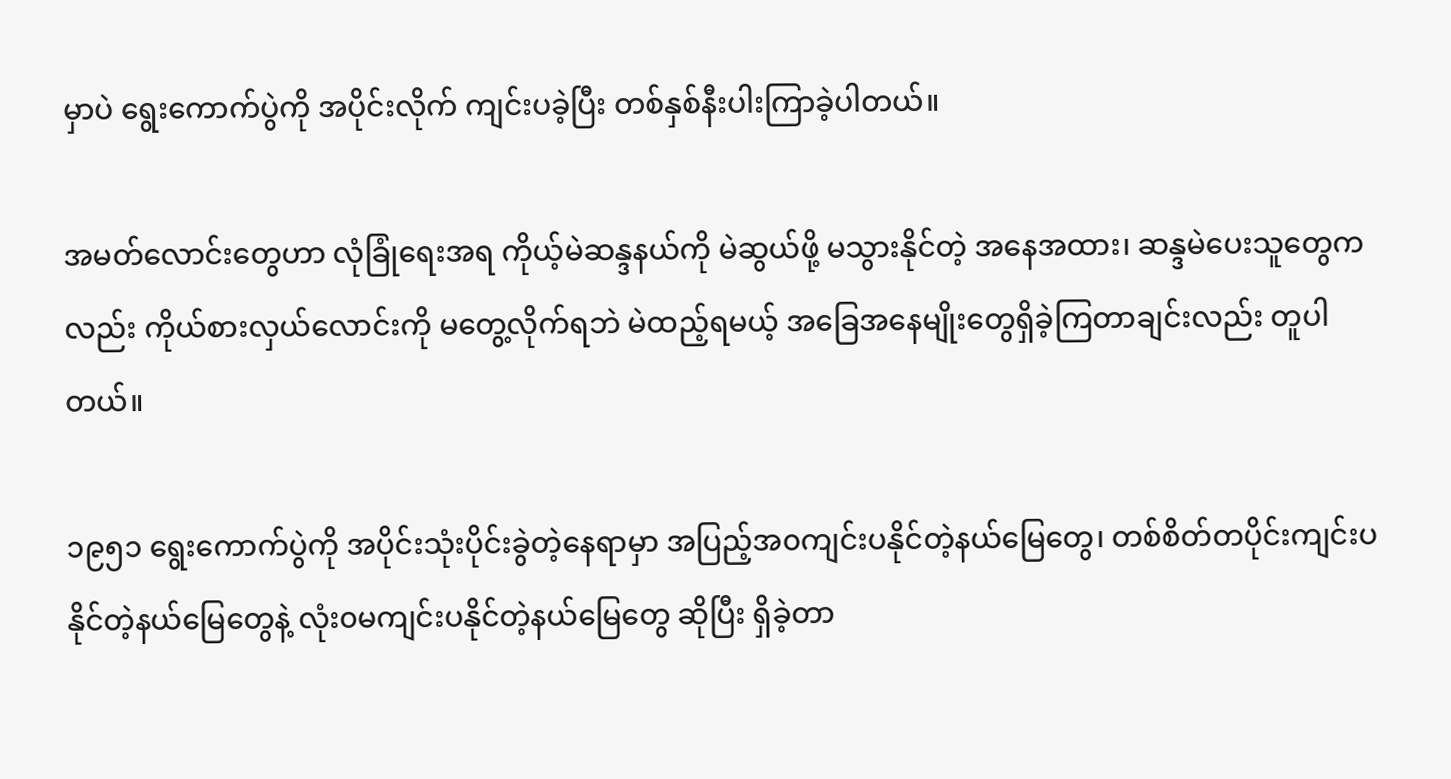မှာပဲ ရွေးကောက်ပွဲကို အပိုင်းလိုက် ကျင်းပခဲ့ပြီး တစ်နှစ်နီးပါးကြာခဲ့ပါတယ်။

အမတ်လောင်းတွေဟာ လုံခြုံရေးအရ ကိုယ့်မဲဆန္ဒနယ်ကို မဲဆွယ်ဖို့ မသွားနိုင်တဲ့ အနေအထား၊ ဆန္ဒမဲပေးသူတွေကလည်း ကိုယ်စားလှယ်လောင်းကို မတွေ့လိုက်ရဘဲ မဲထည့်ရမယ့် အခြေအနေမျိုးတွေရှိခဲ့ကြတာချင်းလည်း တူပါတယ်။

၁၉၅၁ ရွေးကောက်ပွဲကို အပိုင်းသုံးပိုင်းခွဲတဲ့နေရာမှာ အပြည့်အ၀ကျင်းပနိုင်တဲ့နယ်မြေတွေ၊ တစ်စိတ်တပိုင်းကျင်းပနိုင်တဲ့နယ်မြေတွေနဲ့ လုံး၀မကျင်းပနိုင်တဲ့နယ်မြေတွေ ဆိုပြီး ရှိခဲ့တာ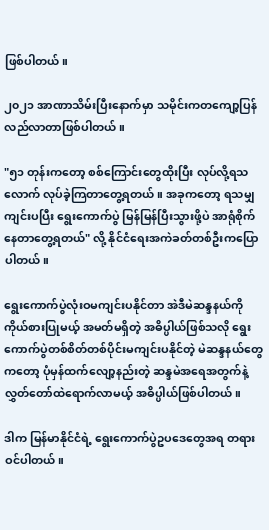ဖြစ်ပါတယ်။

၂၀၂၁ အာဏာသိမ်းပြီးနောက်မှာ သမိုင်းကတကျော့ပြန်လည်လာတာဖြစ်ပါတယ်။

"၅၁ တုန်းကတော့ စစ်ကြောင်းတွေထိုးပြီး လုပ်လို့ရသလောက် လုပ်ခဲ့ကြတာတွေ့ရတယ်။ အခုကတော့ ရသမျှကျင်းပပြီး ရွေးကောက်ပွဲ မြန်မြန်ပြီးသွားဖို့ပဲ အာရုံစိုက်နေတာတွေ့ရတယ်" လို့ နိုင်ငံရေးအကဲခတ်တစ်ဦးကပြောပါတယ်။

ရွေးကောက်ပွဲလုံးဝမကျင်းပနိုင်တာ အဲဒီမဲဆန္ဒနယ်ကို ကိုယ်စားပြုမယ့် အမတ်မရှိတဲ့ အဓိပ္ပါယ်ဖြစ်သလို ရွေးကောက်ပွဲတစ်စိတ်တစ်ပိုင်းမကျင်းပနိုင်တဲ့ မဲဆန္ဒနယ်တွေကတော့ ပုံမှန်ထက်လျော့နည်းတဲ့ ဆန္ဒမဲအရေအတွက်နဲ့ လွှတ်တော်ထဲရောက်လာမယ့် အဓိပ္ပါယ်ဖြစ်ပါတယ်။

ဒါက မြန်မာနိုင်ငံရဲ့ ရွေးကောက်ပွဲဥပဒေတွေအရ တရားဝင်ပါတယ်။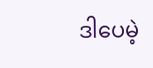ဒါပေမဲ့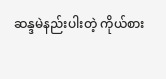ဆန္ဒမဲနည်းပါးတဲ့ ကိုယ်စား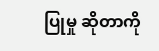ပြုမှု ဆိုတာကို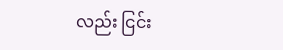လည်း ငြင်း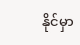နိုင်မှာ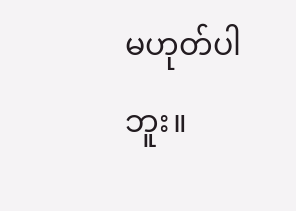မဟုတ်ပါဘူး။